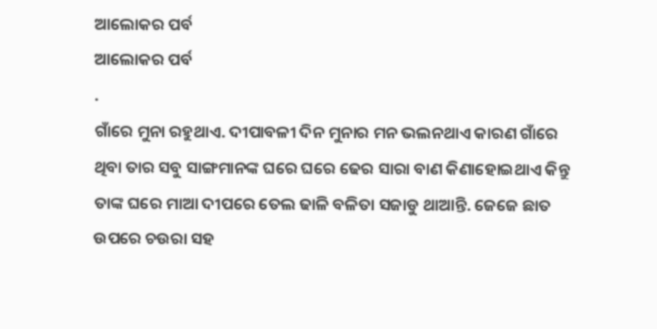ଆଲୋକର ପର୍ବ
ଆଲୋକର ପର୍ବ
.
ଗାଁରେ ମୁନା ରହୁଥାଏ. ଦୀପାବଳୀ ଦିନ ମୁନାର ମନ ଭଲନଥାଏ କାରଣ ଗାଁରେ ଥିବା ତାର ସବୁ ସାଙ୍ଗମାନଙ୍କ ଘରେ ଘରେ ଢେର ସାରା ବାଣ କିଣାହୋଇଥାଏ କିନ୍ତୁ ତାଙ୍କ ଘରେ ମାଆ ଦୀପରେ ତେଲ ଢାଳି ବଳିତା ସଜାଡୁ ଥାଆନ୍ତି. ଜେଜେ ଛାତ ଉପରେ ଚଉରା ସହ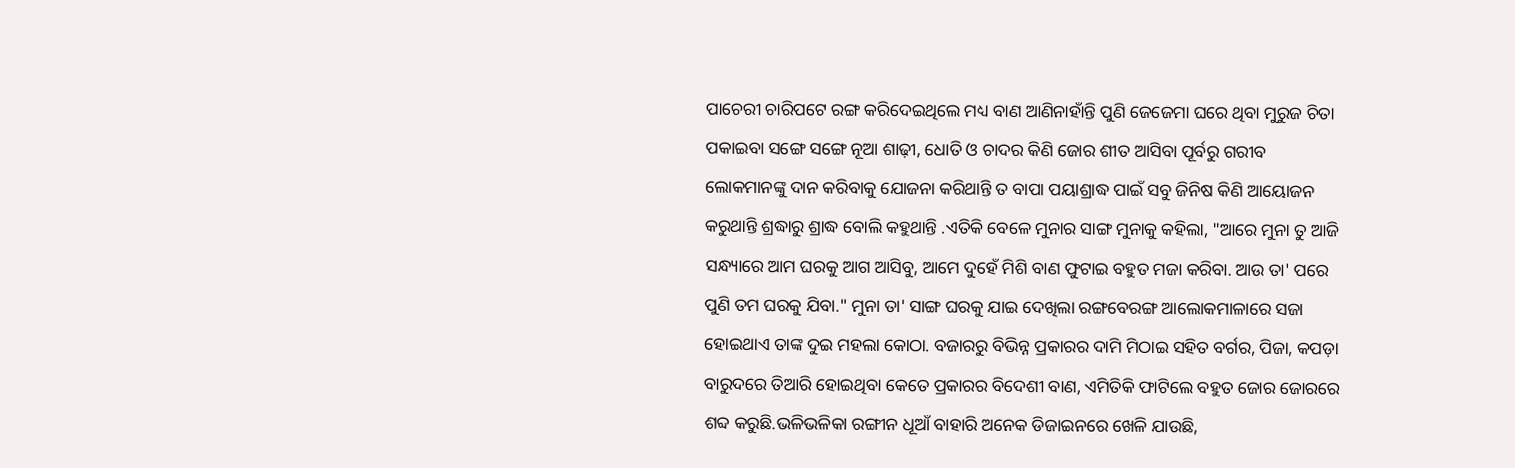ପାଚେରୀ ଚାରିପଟେ ରଙ୍ଗ କରିଦେଇଥିଲେ ମଧ୍ୟ ବାଣ ଆଣିନାହାଁନ୍ତି ପୁଣି ଜେଜେମା ଘରେ ଥିବା ମୁରୁଜ ଚିତା ପକାଇବା ସଙ୍ଗେ ସଙ୍ଗେ ନୂଆ ଶାଢ଼ୀ, ଧୋତି ଓ ଚାଦର କିଣି ଜୋର ଶୀତ ଆସିବା ପୂର୍ବରୁ ଗରୀବ ଲୋକମାନଙ୍କୁ ଦାନ କରିବାକୁ ଯୋଜନା କରିଥାନ୍ତି ତ ବାପା ପୟାଶ୍ରାଦ୍ଧ ପାଇଁ ସବୁ ଜିନିଷ କିଣି ଆୟୋଜନ କରୁଥାନ୍ତି ଶ୍ରଦ୍ଧାରୁ ଶ୍ରାଦ୍ଧ ବୋଲି କହୁଥାନ୍ତି .ଏତିକି ବେଳେ ମୁନାର ସାଙ୍ଗ ମୁନାକୁ କହିଲା, "ଆରେ ମୁନା ତୁ ଆଜି ସନ୍ଧ୍ୟାରେ ଆମ ଘରକୁ ଆଗ ଆସିବୁ, ଆମେ ଦୁହେଁ ମିଶି ବାଣ ଫୁଟାଇ ବହୁତ ମଜା କରିବା. ଆଉ ତା' ପରେ ପୁଣି ତମ ଘରକୁ ଯିବା." ମୁନା ତା' ସାଙ୍ଗ ଘରକୁ ଯାଇ ଦେଖିଲା ରଙ୍ଗବେରଙ୍ଗ ଆଲୋକମାଳାରେ ସଜା ହୋଇଥାଏ ତାଙ୍କ ଦୁଇ ମହଲା କୋଠା. ବଜାରରୁ ବିଭିନ୍ନ ପ୍ରକାରର ଦାମି ମିଠାଇ ସହିତ ବର୍ଗର, ପିଜା, କପଡ଼ା ବାରୁଦରେ ତିଆରି ହୋଇଥିବା କେତେ ପ୍ରକାରର ବିଦେଶୀ ବାଣ, ଏମିତିକି ଫାଟିଲେ ବହୁତ ଜୋର ଜୋରରେ ଶବ୍ଦ କରୁଛି.ଭଳିଭଳିକା ରଙ୍ଗୀନ ଧୂଆଁ ବାହାରି ଅନେକ ଡିଜାଇନରେ ଖେଳି ଯାଉଛି,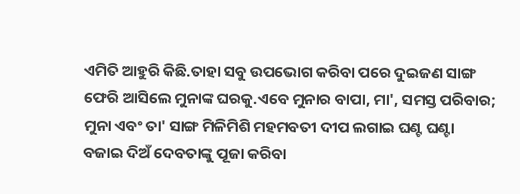ଏମିତି ଆହୁରି କିଛି.ତାହା ସବୁ ଉପଭୋଗ କରିବା ପରେ ଦୁଇଜଣ ସାଙ୍ଗ ଫେରି ଆସିଲେ ମୁନାଙ୍କ ଘରକୁ.ଏବେ ମୁନାର ବାପା, ମା', ସମସ୍ତ ପରିବାର; ମୁନା ଏବଂ ତା' ସାଙ୍ଗ ମିଳିମିଶି ମହମବତୀ ଦୀପ ଲଗାଇ ଘଣ୍ଟ ଘଣ୍ଟା ବଜାଇ ଦିଅଁ ଦେବତାଙ୍କୁ ପୂଜା କରିବା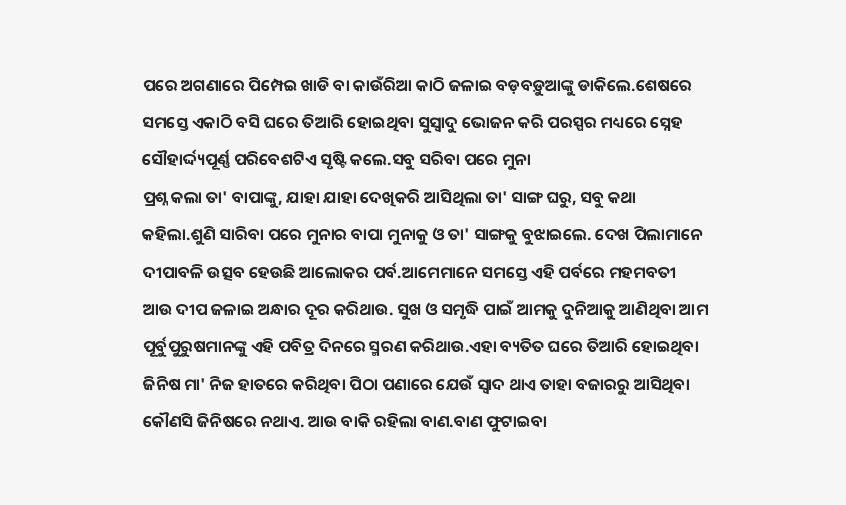ପରେ ଅଗଣାରେ ପିମ୍ପେଇ ଖାଡି ବା କାଉଁରିଆ କାଠି ଜଳାଇ ବଡ଼ବଡ଼ୁଆଙ୍କୁ ଡାକିଲେ.ଶେଷରେ ସମସ୍ତେ ଏକାଠି ବସି ଘରେ ତିଆରି ହୋଇଥିବା ସୁସ୍ୱାଦୁ ଭୋଜନ କରି ପରସ୍ପର ମଧ୍ୟରେ ସ୍ନେହ ସୌହାର୍ଦ୍ଦ୍ୟପୂର୍ଣ୍ଣ ପରିବେଶଟିଏ ସୃଷ୍ଟି କଲେ.ସବୁ ସରିବା ପରେ ମୁନା
ପ୍ରଶ୍ନ କଲା ତା' ବାପାଙ୍କୁ, ଯାହା ଯାହା ଦେଖିକରି ଆସିଥିଲା ତା' ସାଙ୍ଗ ଘରୁ, ସବୁ କଥା କହିଲା.ଶୁଣି ସାରିବା ପରେ ମୁନାର ବାପା ମୁନାକୁ ଓ ତା' ସାଙ୍ଗକୁ ବୁଝାଇଲେ. ଦେଖ ପିଲାମାନେ ଦୀପାବଳି ଉତ୍ସବ ହେଉଛି ଆଲୋକର ପର୍ବ.ଆମେମାନେ ସମସ୍ତେ ଏହି ପର୍ବରେ ମହମବତୀ ଆଉ ଦୀପ ଜଳାଇ ଅନ୍ଧାର ଦୂର କରିଥାଉ. ସୁଖ ଓ ସମୃଦ୍ଧି ପାଇଁ ଆମକୁ ଦୁନିଆକୁ ଆଣିଥିବା ଆମ ପୂର୍ବୁପୁରୁଷମାନଙ୍କୁ ଏହି ପବିତ୍ର ଦିନରେ ସ୍ମରଣ କରିଥାଉ.ଏହା ବ୍ୟତିତ ଘରେ ତିଆରି ହୋଇଥିବା ଜିନିଷ ମା' ନିଜ ହାତରେ କରିଥିବା ପିଠା ପଣାରେ ଯେଉଁ ସ୍ଵାଦ ଥାଏ ତାହା ବଜାରରୁ ଆସିଥିବା କୌଣସି ଜିନିଷରେ ନଥାଏ. ଆଉ ବାକି ରହିଲା ବାଣ.ବାଣ ଫୁଟାଇବା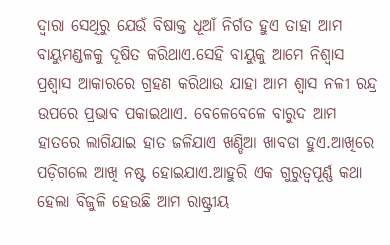ଦ୍ଵାରା ସେଥିରୁ ଯେଉଁ ବିଷାକ୍ତ ଧୂଆଁ ନିର୍ଗତ ହୁଏ ତାହା ଆମ ବାୟୁମଣ୍ଡଳକୁ ଦୂଷିତ କରିଥାଏ.ସେହି ବାୟୁକୁ ଆମେ ନିଶ୍ୱାସ ପ୍ରଶ୍ଵାସ ଆକାରରେ ଗ୍ରହଣ କରିଥାଉ ଯାହା ଆମ ଶ୍ୱାସ ନଳୀ ରନ୍ଦ୍ର ଉପରେ ପ୍ରଭାବ ପକାଇଥାଏ. ବେଳେବେଳେ ବାରୁଦ ଆମ ହାତରେ ଲାଗିଯାଇ ହାତ ଜଳିଯାଏ ଖଣ୍ଡିଆ ଖାବଡା ହୁଏ.ଆଖିରେ ପଡ଼ିଗଲେ ଆଖି ନଷ୍ଟ ହୋଇଯାଏ.ଆହୁରି ଏକ ଗୁରୁତ୍ୱପୂର୍ଣ୍ଣ କଥା ହେଲା ବିଜୁଳି ହେଉଛି ଆମ ରାଷ୍ଟ୍ରୀୟ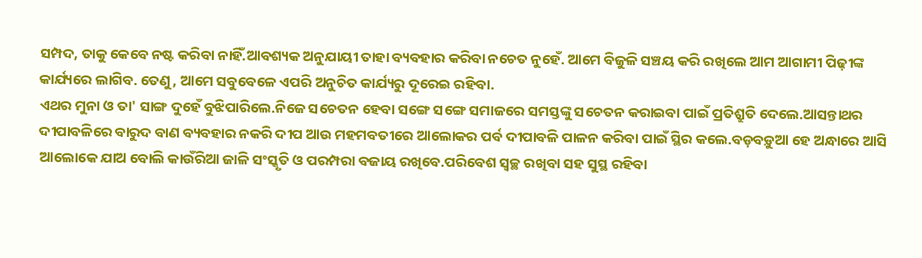ସମ୍ପଦ, ତାକୁ କେବେ ନଷ୍ଟ କରିବା ନାହିଁ.ଆବଶ୍ୟକ ଅନୁଯାୟୀ ତାହା ବ୍ୟବହାର କରିବା ନଚେତ ନୁହେଁ. ଆମେ ବିଜୁଳି ସଞ୍ଚୟ କରି ରଖିଲେ ଆମ ଆଗାମୀ ପିଢ଼ୀଙ୍କ କାର୍ଯ୍ୟରେ ଲାଗିବ. ତେଣୁ, ଆମେ ସବୁବେଳେ ଏପରି ଅନୁଚିତ କାର୍ଯ୍ୟରୁ ଦୂରେଇ ରହିବା.
ଏଥର ମୁନା ଓ ତା' ସାଙ୍ଗ ଦୁହେଁ ବୁଝିପାରିଲେ.ନିଜେ ସଚେତନ ହେବା ସଙ୍ଗେ ସଙ୍ଗେ ସମାଜରେ ସମସ୍ତଙ୍କୁ ସଚେତନ କରାଇବା ପାଇଁ ପ୍ରତିଶ୍ରୁତି ଦେଲେ.ଆସନ୍ତାଥର ଦୀପାବଳିରେ ବାରୁଦ ବାଣ ବ୍ୟବହାର ନକରି ଦୀପ ଆଉ ମହମବତୀରେ ଆଲୋକର ପର୍ବ ଦୀପାବଳି ପାଳନ କରିବା ପାଇଁ ସ୍ଥିର କଲେ.ବଡ଼ବଡ଼ୁଆ ହେ ଅନ୍ଧାରେ ଆସି ଆଲୋକେ ଯାଅ ବୋଲି କାଉଁରିଆ ଜାଳି ସଂସ୍କୃତି ଓ ପରମ୍ପରା ବଜାୟ ରଖିବେ.ପରିବେଶ ସ୍ୱଚ୍ଛ ରଖିବା ସହ ସୁସ୍ଥ ରହିବା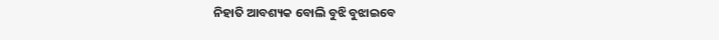ନିହାତି ଆବଶ୍ୟକ ବୋଲି ବୁଝି ବୁଝାଇବେ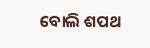ବୋଲି ଶପଥ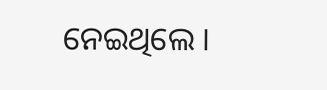ନେଇଥିଲେ ।